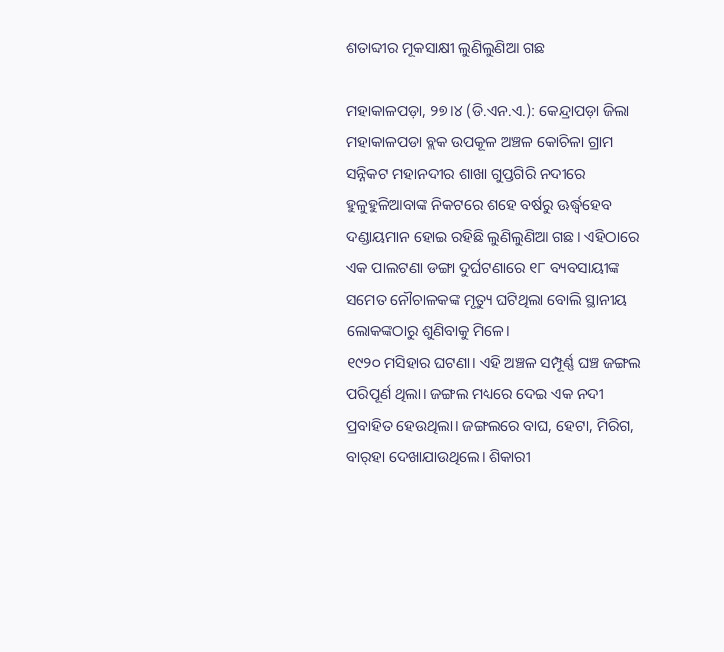ଶତାବ୍ଦୀର ମୂକସାକ୍ଷୀ ଲୁଣିଲୁଣିଆ ଗଛ

ମହାକାଳପଡ଼ା, ୨୭।୪ (ଡି.ଏନ.ଏ.): କେନ୍ଦ୍ରାପଡ଼ା ଜିଲା ମହାକାଳପଡା ବ୍ଲକ ଉପକୂଳ ଅଞ୍ଚଳ କୋଚିଳା ଗ୍ରାମ ସନ୍ନିକଟ ମହାନଦୀର ଶାଖା ଗୁପ୍ତଗିରି ନଦୀରେ ହୁଳୁହୁଳିଆବାଙ୍କ ନିକଟରେ ଶହେ ବର୍ଷରୁ ଊର୍ଦ୍ଧ୍ୱହେବ ଦଣ୍ଡାୟମାନ ହୋଇ ରହିଛି ଲୁଣିଲୁଣିଆ ଗଛ। ଏହିଠାରେ ଏକ ପାଲଟଣା ଡଙ୍ଗା ଦୁର୍ଘଟଣାରେ ୧୮ ବ୍ୟବସାୟୀଙ୍କ ସମେତ ନୌଚାଳକଙ୍କ ମୃତ୍ୟୁ ଘଟିଥିଲା ବୋଲି ସ୍ଥାନୀୟ ଲୋକଙ୍କଠାରୁ ଶୁଣିବାକୁ ମିଳେ।
୧୯୨୦ ମସିହାର ଘଟଣା। ଏହି ଅଞ୍ଚଳ ସମ୍ପୂର୍ଣ୍ଣ ଘଞ୍ଚ ଜଙ୍ଗଲ ପରିପୂର୍ଣ ଥିଲା। ଜଙ୍ଗଲ ମଧ୍ୟରେ ଦେଇ ଏକ ନଦୀ ପ୍ରବାହିତ ହେଉଥିଲା। ଜଙ୍ଗଲରେ ବାଘ, ହେଟା, ମିରିଗ, ବାର୍‌ହା ଦେଖାଯାଉଥିଲେ। ଶିକାରୀ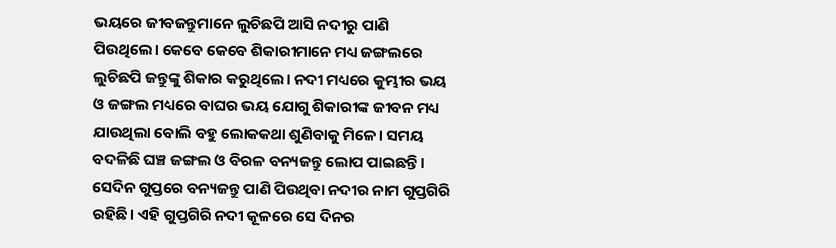ଭୟରେ ଜୀବଜନ୍ତୁମାନେ ଲୁଚିଛପି ଆସି ନଦୀରୁ ପାଣି ପିଉଥିଲେ। କେବେ କେବେ ଶିକାରୀମାନେ ମଧ୍ୟ ଜଙ୍ଗଲରେ ଲୁଚିଛପି ଜନ୍ତୁଙ୍କୁ ଶିକାର କରୁଥିଲେ। ନଦୀ ମଧ୍ୟରେ କୁମ୍ଭୀର ଭୟ ଓ ଜଙ୍ଗଲ ମଧ୍ୟରେ ବାଘର ଭୟ ଯୋଗୁ ଶିକାରୀଙ୍କ ଜୀବନ ମଧ୍ୟ ଯାଉଥିଲା ବୋଲି ବହୁ ଲୋକକଥା ଶୁଣିବାକୁ ମିଳେ। ସମୟ ବଦଳିଛି ଘଞ୍ଚ ଜଙ୍ଗଲ ଓ ବିରଳ ବନ୍ୟଜନ୍ତୁ ଲୋପ ପାଇଛନ୍ତି। ସେଦିନ ଗୁପ୍ତରେ ବନ୍ୟଜନ୍ତୁ ପାଣି ପିଉଥିବା ନଦୀର ନାମ ଗୁପ୍ତଗିରି ରହିଛି। ଏହି ଗୁପ୍ତଗିରି ନଦୀ କୂଳରେ ସେ ଦିନର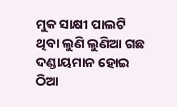ମୁକ ସାକ୍ଷୀ ପାଲଟି ଥିବା ଲୁଣି ଲୁଣିଆ ଗଛ ଦଣ୍ଡାୟମାନ ହୋଇ ଠିଆ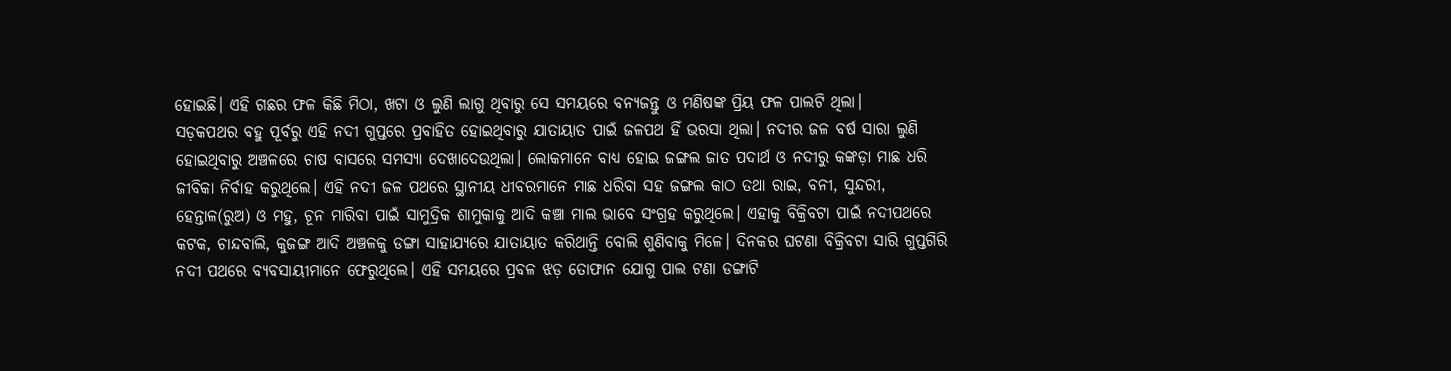ହୋଇଛି। ଏହି ଗଛର ଫଳ କିଛି ମିଠା, ଖଟା ଓ ଲୁଣି ଲାଗୁ ଥିବାରୁ ସେ ସମୟରେ ବନ୍ୟଜନ୍ତୁ ଓ ମଣିଷଙ୍କ ପ୍ରିୟ ଫଳ ପାଲଟି ଥିଲା।
ସଡ଼କପଥର ବହୁ ପୂର୍ବରୁ ଏହି ନଦୀ ଗୁପ୍ତରେ ପ୍ରବାହିତ ହୋଇଥିବାରୁ ଯାତାୟାତ ପାଇଁ ଜଳପଥ ହିଁ ଭରସା ଥିଲା। ନଦୀର ଜଳ ବର୍ଷ ସାରା ଲୁଣି ହୋଇଥିବାରୁ ଅଞ୍ଚଳରେ ଚାଷ ବାସରେ ସମସ୍ୟା ଦେଖାଦେଉଥିଲା। ଲୋକମାନେ ବାଧ୍ୟ ହୋଇ ଜଙ୍ଗଲ ଜାତ ପଦାର୍ଥ ଓ ନଦୀରୁ କଙ୍କଡ଼ା ମାଛ ଧରି ଜୀବିକା ନିର୍ବାହ କରୁଥିଲେ। ଏହି ନଦୀ ଜଳ ପଥରେ ସ୍ଥାନୀୟ ଧୀବରମାନେ ମାଛ ଧରିବା ସହ ଜଙ୍ଗଲ କାଠ ତଥା ରାଇ, ବନୀ, ସୁନ୍ଦରୀ, ହେନ୍ତାଳ(ରୁଅ) ଓ ମହୁ, ଚୂନ ମାରିବା ପାଇଁ ସାମୁଦ୍ରିକ ଶାମୁକାକୁ ଆଦି କଞ୍ଚା ମାଲ ଭାବେ ସଂଗ୍ରହ କରୁଥିଲେ। ଏହାକୁ ବିକ୍ରିବଟା ପାଇଁ ନଦୀପଥରେ କଟକ, ଚାନ୍ଦବାଲି, କୁଜଙ୍ଗ ଆଦି ଅଞ୍ଚଳକୁ ଡଙ୍ଗା ସାହାଯ୍ୟରେ ଯାତାୟାତ କରିଥାନ୍ତି ବୋଲି ଶୁଣିବାକୁ ମିଳେ। ଦିନକର ଘଟଣା ବିକ୍ରିବଟା ସାରି ଗୁପ୍ତଗିରି ନଦୀ ପଥରେ ବ୍ୟବସାୟୀମାନେ ଫେରୁଥିଲେ। ଏହି ସମୟରେ ପ୍ରବଳ ଝଡ଼ ତୋଫାନ ଯୋଗୁ ପାଲ ଟଣା ଡଙ୍ଗାଟି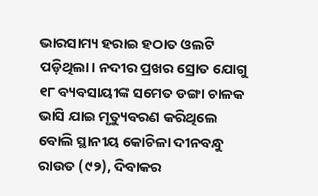ଭାରସାମ୍ୟ ହରାଇ ହଠାତ ଓଲଟି ପଡ଼ିଥିଲା। ନଦୀର ପ୍ରଖର ସ୍ରୋତ ଯୋଗୁ ୧୮ ବ୍ୟବସାୟୀଙ୍କ ସମେତ ଡଙ୍ଗା ଚାଳକ ଭାସି ଯାଇ ମୃତ୍ୟୁବରଣ କରିଥିଲେ ବୋଲି ସ୍ଥାନୀୟ କୋଚିଳା ଦୀନବନ୍ଧୁ ରାଉତ (୯୨), ଦିବାକର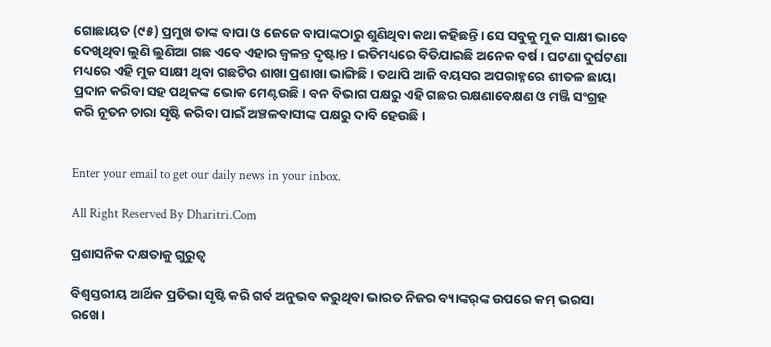ଗୋଛାୟତ (୯୫) ପ୍ରମୁଖ ତାଙ୍କ ବାପା ଓ ଜେଜେ ବାପାଙ୍କଠାରୁ ଶୁଣିଥିବା କଥା କହିଛନ୍ତି। ସେ ସବୁକୁ ମୁକ ସାକ୍ଷୀ ଭାବେ ଦେଖିଥିବା ଲୁଣି ଲୁଣିଆ ଗଛ ଏବେ ଏହାର ଜ୍ୱଳନ୍ତ ଦୃଷ୍ଟାନ୍ତ। ଇତିମଧ୍ୟରେ ବିତିଯାଇଛି ଅନେକ ବର୍ଷ। ଘଟଣା ଦୁର୍ଘଟଣା ମଧ୍ୟରେ ଏହି ମୁକ ସାକ୍ଷୀ ଥିବା ଗଛଟିର ଶାଖା ପ୍ରଶାଖା ଭାଙ୍ଗିଛି। ତଥାପି ଆଜି ବୟସର ଅପରାହ୍ନରେ ଶୀତଳ ଛାୟା ପ୍ରଦାନ କରିବା ସହ ପଥିକଙ୍କ ଭୋକ ମେଣ୍ଟଉଛି। ବନ ବିଭାଗ ପକ୍ଷରୁ ଏହି ଗଛର ରକ୍ଷଣାବେକ୍ଷଣ ଓ ମଞ୍ଜି ସଂଗ୍ରହ କରି ନୂତନ ଚାରା ସୃଷ୍ଟି କରିବା ପାଇଁ ଅଞ୍ଚଳବାସୀଙ୍କ ପକ୍ଷରୁ ଦାବି ହେଉଛି।


Enter your email to get our daily news in your inbox.

All Right Reserved By Dharitri.Com

ପ୍ରଶାସନିକ ଦକ୍ଷତାକୁ ଗୁରୁତ୍ୱ

ବିଶ୍ୱସ୍ତରୀୟ ଆର୍ଥିକ ପ୍ରତିଭା ସୃଷ୍ଟି କରି ଗର୍ବ ଅନୁଭବ କରୁଥିବା ଭାରତ ନିଜର ବ୍ୟାଙ୍କର୍‌ଙ୍କ ଉପରେ କମ୍‌ ଭରସା ରଖେ।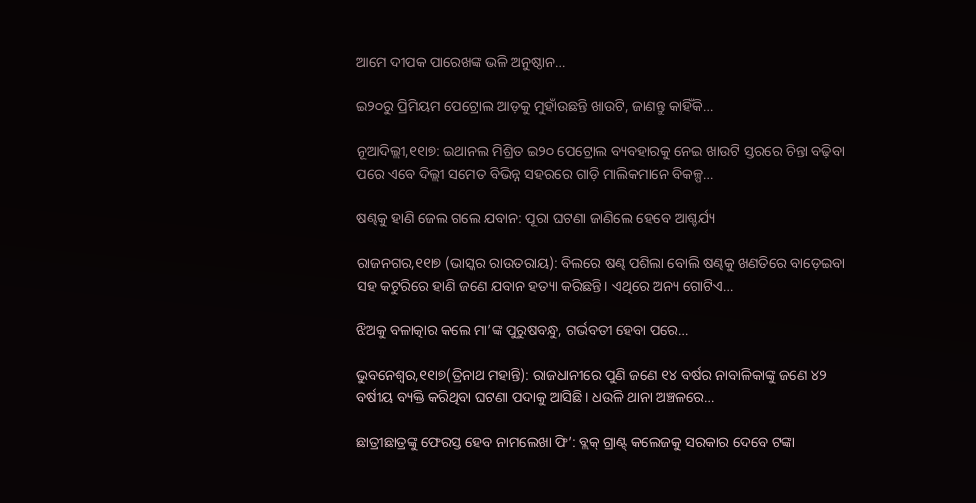ଆମେ ଦୀପକ ପାରେଖଙ୍କ ଭଳି ଅନୁଷ୍ଠାନ…

ଇ୨୦ରୁ ପ୍ରିମିୟମ ପେଟ୍ରୋଲ ଆଡ଼କୁ ମୁହାଁଉଛନ୍ତି ଖାଉଟି, ଜାଣନ୍ତୁ କାହିଁକି…

ନୂଆଦିଲ୍ଲୀ,୧୧ା୭: ଇଥାନଲ ମିଶ୍ରିତ ଇ୨୦ ପେଟ୍ରୋଲ ବ୍ୟବହାରକୁ ନେଇ ଖାଉଟି ସ୍ତରରେ ଚିନ୍ତା ବଢ଼ିବା ପରେ ଏବେ ଦିଲ୍ଲୀ ସମେତ ବିଭିନ୍ନ ସହରରେ ଗାଡ଼ି ମାଲିକମାନେ ବିକଳ୍ପ…

ଷଣ୍ଢକୁ ହାଣି ଜେଲ ଗଲେ ଯବାନ: ପୂରା ଘଟଣା ଜାଣିଲେ ହେବେ ଆଶ୍ଚର୍ଯ୍ୟ

ରାଜନଗର,୧୧ା୭ (ଭାସ୍କର ରାଉତରାୟ): ବିଲରେ ଷଣ୍ଢ ପଶିଲା ବୋଲି ଷଣ୍ଢକୁ ଖଣତିରେ ବାଡ଼େଇବା ସହ କଟୁରିରେ ହାଣି ଜଣେ ଯବାନ ହତ୍ୟା କରିଛନ୍ତି। ଏଥିରେ ଅନ୍ୟ ଗୋଟିଏ…

ଝିଅକୁ ବଳାତ୍କାର କଲେ ମା’ଙ୍କ ପୁରୁଷବନ୍ଧୁ, ଗର୍ଭବତୀ ହେବା ପରେ…

ଭୁବନେଶ୍ୱର,୧୧ା୭(ତ୍ରିନାଥ ମହାନ୍ତି): ରାଜଧାନୀରେ ପୁଣି ଜଣେ ୧୪ ବର୍ଷର ନାବାଳିକାଙ୍କୁ ଜଣେ ୪୨ ବର୍ଷୀୟ ବ୍ୟକ୍ତି କରିଥିବା ଘଟଣା ପଦାକୁ ଆସିଛି। ଧଉଳି ଥାନା ଅଞ୍ଚଳରେ…

ଛାତ୍ରୀଛାତ୍ରଙ୍କୁ ଫେରସ୍ତ ହେବ ନାମଲେଖା ଫି’: ବ୍ଲକ୍‌ ଗ୍ରାଣ୍ଟ୍‌ କଲେଜକୁ ସରକାର ଦେବେ ଟଙ୍କା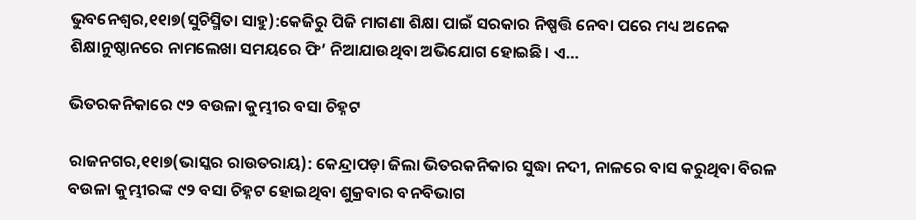ଭୁବନେଶ୍ୱର,୧୧ା୭(ସୁଚିସ୍ମିତା ସାହୁ):କେଜିରୁ ପିଜି ମାଗଣା ଶିକ୍ଷା ପାଇଁ ସରକାର ନିଷ୍ପତ୍ତି ନେବା ପରେ ମଧ୍ୟ ଅନେକ ଶିକ୍ଷାନୁଷ୍ଠାନରେ ନାମଲେଖା ସମୟରେ ଫି’ ନିଆଯାଉଥିବା ଅଭିଯୋଗ ହୋଇଛି। ଏ…

ଭିତରକନିକାରେ ୯୨ ବଉଳା କୁମ୍ଭୀର ବସା ଚିହ୍ନଟ

ରାଜନଗର,୧୧ା୭(ଭାସ୍କର ରାଉତରାୟ): କେନ୍ଦ୍ରାପଡ଼ା ଜିଲା ଭିତରକନିକାର ସୁଦ୍ଧା ନଦୀ, ନାଳରେ ବାସ କରୁଥିବା ବିରଳ ବଉଳା କୁମ୍ଭୀରଙ୍କ ୯୨ ବସା ଚିହ୍ନଟ ହୋଇଥିବା ଶୁକ୍ରବାର ବନବିଭାଗ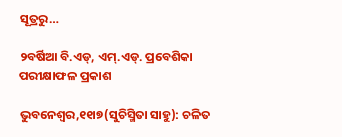ସୂତ୍ରରୁ…

୨ବର୍ଷିଆ ବି.ଏଡ୍‌, ଏମ୍‌.ଏଡ୍‌. ପ୍ରବେଶିକା ପରୀକ୍ଷାଫଳ ପ୍ରକାଶ

ଭୁବନେଶ୍ୱର,୧୧ା୭(ସୁଚିସ୍ମିତା ସାହୁ): ଚଳିତ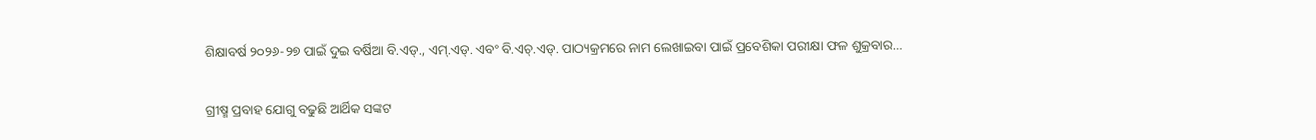ଶିକ୍ଷାବର୍ଷ ୨୦୨୬-୨୭ ପାଇଁ ଦୁଇ ବର୍ଷିଆ ବି.ଏଡ୍‌., ଏମ୍‌.ଏଡ୍‌. ଏବଂ ବି.ଏଚ୍‌.ଏଡ୍‌. ପାଠ୍ୟକ୍ରମରେ ନାମ ଲେଖାଇବା ପାଇଁ ପ୍ରବେଶିକା ପରୀକ୍ଷା ଫଳ ଶୁକ୍ରବାର…

ଗ୍ରୀଷ୍ମ ପ୍ରବାହ ଯୋଗୁ ବଢୁଛି ଆର୍ଥିକ ସଙ୍କଟ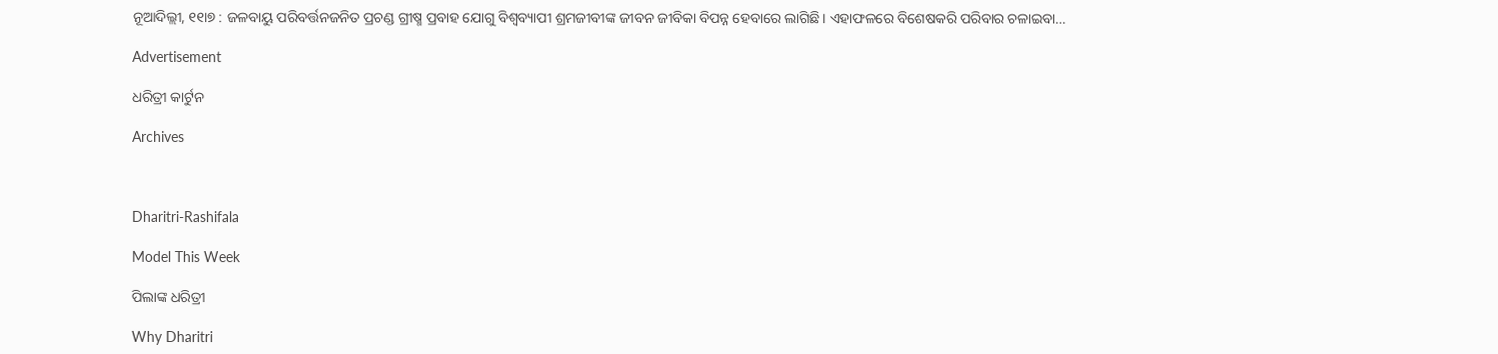ନୂଆଦିଲ୍ଲୀ, ୧୧ା୭ : ଜଳବାୟୁ ପରିବର୍ତ୍ତନଜନିତ ପ୍ରଚଣ୍ଡ ଗ୍ରୀଷ୍ମ ପ୍ରବାହ ଯୋଗୁ ବିଶ୍ୱବ୍ୟାପୀ ଶ୍ରମଜୀବୀଙ୍କ ଜୀବନ ଜୀବିକା ବିପନ୍ନ ହେବାରେ ଲାଗିଛି। ଏହାଫଳରେ ବିଶେଷକରି ପରିବାର ଚଳାଇବା…

Advertisement

ଧରିତ୍ରୀ କାର୍ଟୁନ

Archives



Dharitri-Rashifala

Model This Week

ପିଲାଙ୍କ ଧରିତ୍ରୀ

Why Dharitri